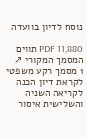נוסח לדיון בוועדה

PDF 11,880 תווים המסמך המקורי ↗
1 מסמך רקע משפטי לקראת דיון הכנה לקריאה השניה והשלישית איסור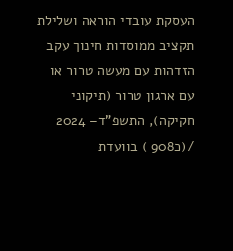העסקת עובדי הוראה ושלילת תקציב ממוסדות חינוך עקב הזדהות עם מעשה טרור או עם ארגון טרור (תיקוני חקיקה), התשפ"ד– 2024 /(כ908 ) בוועדת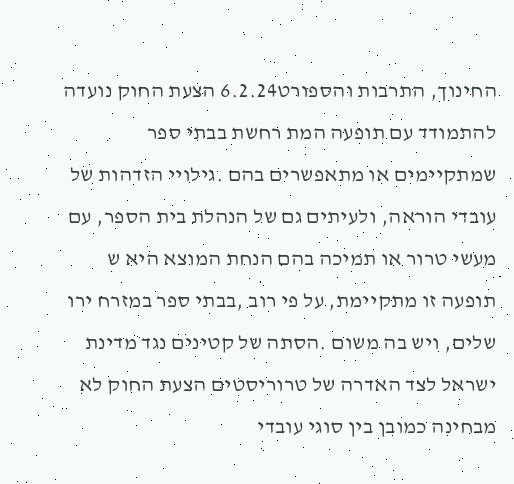החינוך, התרבות והספורט6.2.24 הצעת החוק נועדה להתמודד עם תופעה המת רחשת בבתי ספר שמתקיימים או מתאפשרים בהם .גילויי הזדהות של עובדי הוראה, ולעיתים גם של הנהלת בית הספר, עם מעשי טרור או תמיכה בהם הנחת המוצא היא ש תופעה זו מתקיימת, על פי רוב ,בבתי ספר במזרח ירו שלים, ויש בה משום .הסתה של קטינים נגד מדינת ישראל לצד האדרה של טרוריסטים הצעת החוק לא מבחינה כמובן בין סוגי עובדי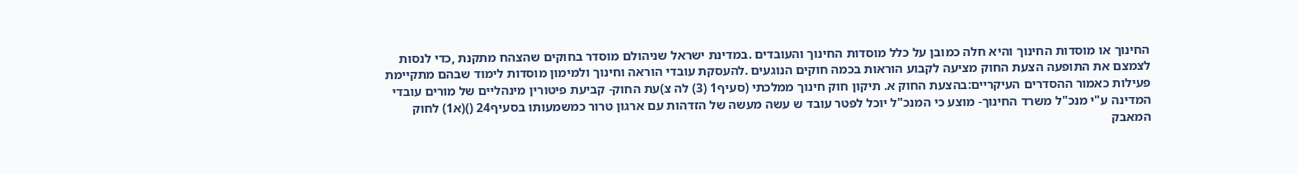החינוך או מוסדות החינוך והיא חלה כמובן על כלל מוסדות החינוך והעובדים .במדינת ישראל שניהולם מוסדר בחוקים שהצהח מתקנת ,כדי לנסות לצמצם את התופעה הצעת החוק מציעה לקבוע הוראות בכמה חוקים הנוגעים .להעסקת עובדי הוראה וחינוך ולמימון מוסדות לימוד שבהם מתקיימת פעילות כאמור ההסדרים העיקריים:בהצעת החוק א. תיקון חוק חינוך ממלכתי (סעיף1 (3) לה צ)עת החוק- קביעת פיטורין מינהליים של מורים עובדי המדינה ע"י מנכ"ל משרד החינוך- מוצע כי המנכ"ל יוכל לפטר עובד ש עשה מעשה של הזדהות עם ארגון טרור כמשמעותו בסעיף24 ()(א1) לחוק המאבק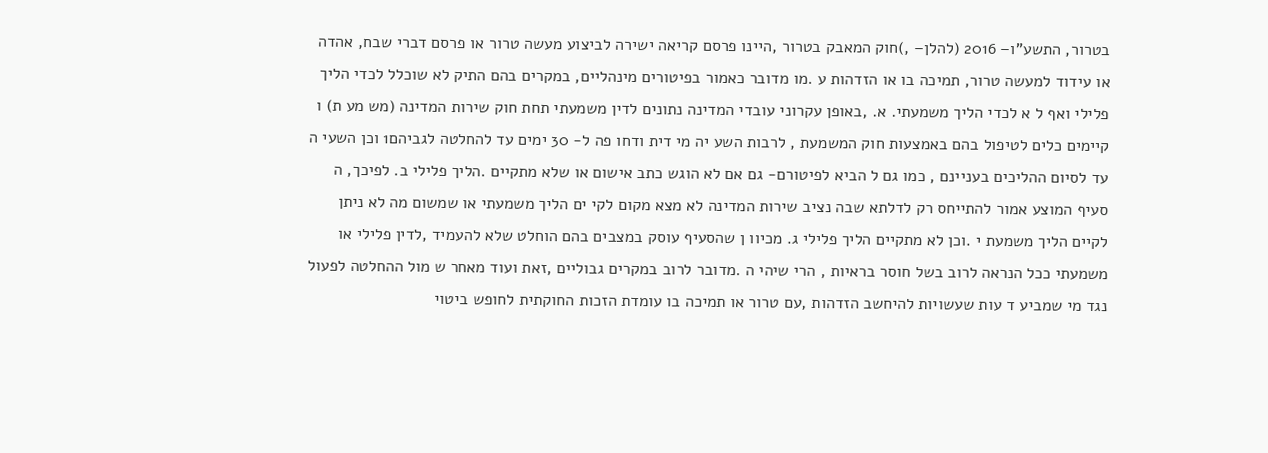בטרור, התשע"ו– 2016 (להלן– ,)חוק המאבק בטרור ,היינו פרסם קריאה ישירה לביצוע מעשה טרור או פרסם דברי שבח, אהדה או עידוד למעשה טרור, תמיכה בו או הזדהות ע .מו מדובר כאמור בפיטורים מינהליים, במקרים בהם התיק לא שוכלל לכדי הליך פלילי ואף ל א לכדי הליך משמעתי. א. ,באופן עקרוני עובדי המדינה נתונים לדין משמעתי תחת חוק שירות המדינה (מש מע ת) ו קיימים כלים לטיפול בהם באמצעות חוק המשמעת , לרבות השע יה מי דית ודחו פה ל- 30 ימים עד להחלטה לגביהם1 וכן השעי ה עד לסיום ההליכים בעניינם , כמו גם ל הביא לפיטורם- גם אם לא הוגש כתב אישום או שלא מתקיים .הליך פלילי ב. לפיכך, ה סעיף המוצע אמור להתייחס רק לדלתא שבה נציב שירות המדינה לא מצא מקום לקי ים הליך משמעתי או שמשום מה לא ניתן לקיים הליך משמעת י .וכן לא מתקיים הליך פלילי ג. מכיוו ן שהסעיף עוסק במצבים בהם הוחלט שלא להעמיד ,לדין פלילי או משמעתי ככל הנראה לרוב בשל חוסר בראיות , הרי שיהי ה .מדובר לרוב במקרים גבוליים ,זאת ועוד מאחר ש מול ההחלטה לפעול נגד מי שמביע ד עות שעשויות להיחשב הזדהות ,עם טרור או תמיכה בו עומדת הזכות החוקתית לחופש ביטוי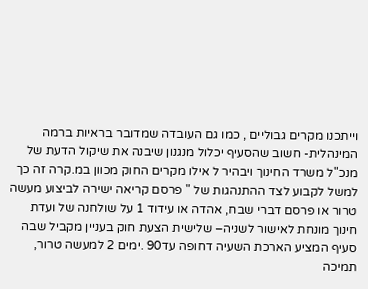וייתכנו מקרים גבוליים , כמו גם העובדה שמדובר בראיות ברמה המינהלית- חשוב שהסעיף יכלול מנגנון שיבנה את שיקול הדעת של מנכ"ל משרד החינוך ויבהיר ל אילו מקרים החוק מכוון במ.קרה זה כך למשל לקבוע לצד ההתנהגות של " פרסם קריאה ישירה לביצוע מעשה טרור או פרסם דברי שבח, אהדה או עידוד 1 על שולחנה של ועדת חינוך מונחת לאישור לשניה– שלישית הצעת חוק בעניין מקביל שבה סעיף המציע הארכת השעיה דחופה עד90 .ימים 2 למעשה טרור, תמיכה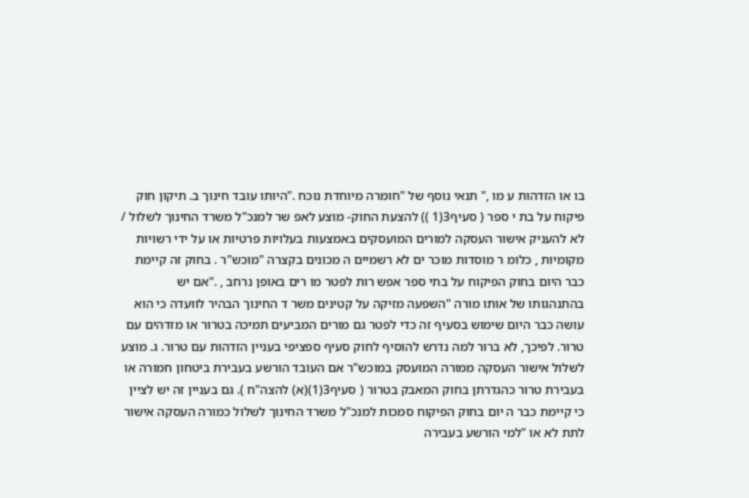בו או הזדהות ע מו ," תנאי נוסף של "חומרה מיוחדת נוכח ."היותו עובד חינוך ב. תיקון חוק פיקוח על בת י ספר ( סעיף3(1 )) להצעת החוק- מוצע לאפ שר למנכ"ל משרד החינוך לשלול / לא להעניק אישור העסקה למורים המועסקים באמצעות בעלויות פרטיות או על ידי רשויות מקומיות , כלומ ר מוסדות מוכר ים לא רשמיים ה מכונים בקצרה "מוכש"ר . בחוק זה קיימת כבר היום בחוק הפיקוח על בתי ספר אפש רות לפטר מו רים באופן נרחב , ."אם יש בהתנהגותו של אותו מורה "השפעה מזיקה על קטינים משר ד החינוך הבהיר לוועדה כי הוא עושה כבר היום שימוש בסעיף זה כדי לפטר גם מורים המביעים תמיכה בטרור או מזדהים עם טרור. לפיכך, לא ברור למה נדרש להוסיף לחוק סעיף ספציפי בעניין הזדהות עם טרור. ג. מוצע לשלול אישור העסקה ממורה המועסק במוכש"ר אם העובד הורשע בעבירת ביטחון חמורה או בעבירת טרור כהגדרתן בחוק המאבק בטרור ( סעיף3(1)(א) להצה"ח ). גם בעניין זה יש לציין כי קיימת כבר ה יום בחוק הפיקוח סמכות למנכ"ל משרד החינוך לשלול כמורה העסקה אישור לתת לא או "למי הורשע בעבירה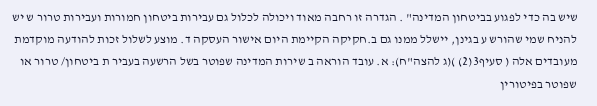שיש בה כדי לפגוע בביטחון המדינה" . הגדרה זו רחבה מאוד ויכולה לכלול גם עבירות ביטחון חמורות ועבירות טרור ש יש להניח שמי שהורש ע בגינן, יישלל ממנו גם ב.חקיקה הקיימת היום אישור העסקה ד. מוצע לשלול זכות להודעה מוקדמת מעובדים אלה ( סעיף3(2) )(ג להצה"ח): א. עובד הוראה ב שירות המדינה שפוטר בשל הרשעה בעביר ת ביטחון/ טרור או שפוטר בפיטורין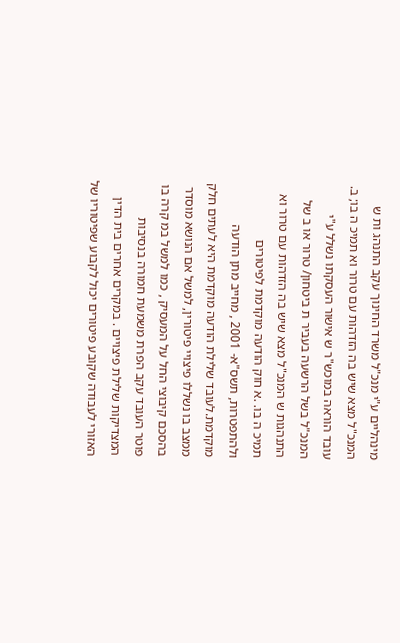מינהליים ע"י מנכ"ל משרד החינוך עקב התנהג ות ש המנכ"ל מצא שיש בה הזדהות עם טרור וא תמיכ ה בו; ב. עובד הוראה במוכש"ר ש אישור העסקתו נשלל ע"י המנכ"ל בשל הרשעה בעביר ת ביטחון/ טרור או ב של התנהגות ש המנכ"ל מצא שיש בה הזדהות עם טרור וא תמיכ ה בו. .א חוק הודעה מוקדמת לפיטורים ולהתפטרות, תשס"א- 2001 , מחייב מתן הודעה מוקדמת.לעובד שלילת הודעה מוקדמת היא לעתים חלק ממצב בו נשללו פיצויי פיטורין, למשל אם הנושא מוסדר בהסכם קיבוצי החל על המעסיק , כמו למשל במ קרה בו פוטר העובד עקב הפרת משמעת חמורה בנסיבות המצדיקות שלילת פיצויים . במקרים אחרים בית הדין האזורי לעבודה שקובע פיטורים יכול לקבוע שפיטוריו של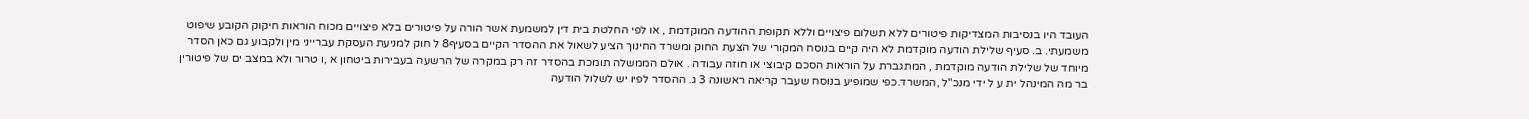העובד היו בנסיבות המצדיקות פיטורים ללא תשלום פיצויים וללא תקופת ההודעה המוקדמת , או לפי החלטת בית דין למשמעת אשר הורה על פיטורים בלא פיצויים מכוח הוראות חיקוק הקובע שיפוט משמעתי. ב. סעיף שלילת הודעה מוקדמת לא היה קיים בנוסח המקורי של הצעת החוק ומשרד החינוך הציע לשאול את ההסדר הקיים בסעיף8 ל חוק למניעת העסקת עברייני מין ולקבוע גם כאן הסדר מיוחד של שלילת הודעה מוקדמת , המתגברת על הוראות הסכם קיבוצי או חוזה עבודה . אולם הממשלה תומכת בהסדר זה רק במקרה של הרשעה בעבירות ביטחון א ,ו טרור ולא במצב ים של פיטורין בר מה המינהל ית ע ל ידי מנכ"ל ,המשרד.כפי שמופיע בנוסח שעבר קריאה ראשונה 3 ג. ההסדר לפיו יש לשלול הודעה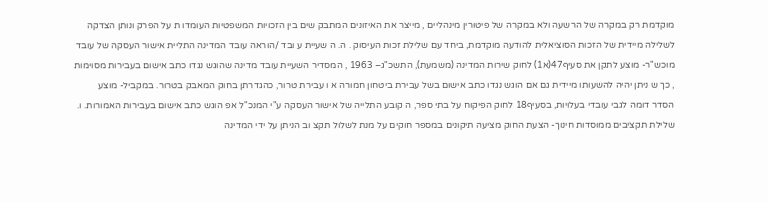מוקדמת רק במקרה של הרשעה ולא במקרה של פיטורין מינהליים , מייצר את האיזונים המתבק שים בין הזכויות המשפטיות העומדו ת על הפרק ונותן הצדקה לשלילה מיידית של הזכות הסוציאלית להודעה מוקדמת, ביחד עם שלילת זכות העיסוק . ה. ה שעיית ע ובד /הוראה עובד המדינה התליית אישור העסקה של עובד מוכש"ר- מוצע לתקן את סעיף47(א1) לחוק שירות המדינה (משמעת), התשכ"ג– 1963 , המסדיר השעיית עובד מדינה שהוגש נגדו כתב אישום בעבירות מסוימות , כך ש ניתן יהיה להשעותו מיידית גם אם הוגש נגדו כתב אישום בשל עבירת ביטחון חמורה א ו עבירת טרור, כהגדרתן בחוק המאבק בטרור. במקביל- מוצע הסדר דומה לגבי עובדי בעלויות, בסעיף18 לחוק הפיקוח על בתי ספר, ה קובע התלייה של אישור העסקה ע"י המנכ"ל אפ הוגש כתב אישום בעבירות האמורות. ו. שלילת תקציבים ממוסדות חינוך- הצעת החוק מציעה תיקונים במספר חוקים על מנת לשלול תקצ וב הניתן על ידי המדינה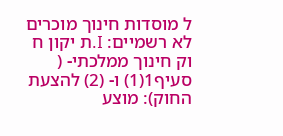ל מוסדות חינוך מוכרים לא רשמיים: I.ת יקון ח וק חינוך ממלכתי- ( סעיף1(1) ו- (2) להצעת החוק): מוצע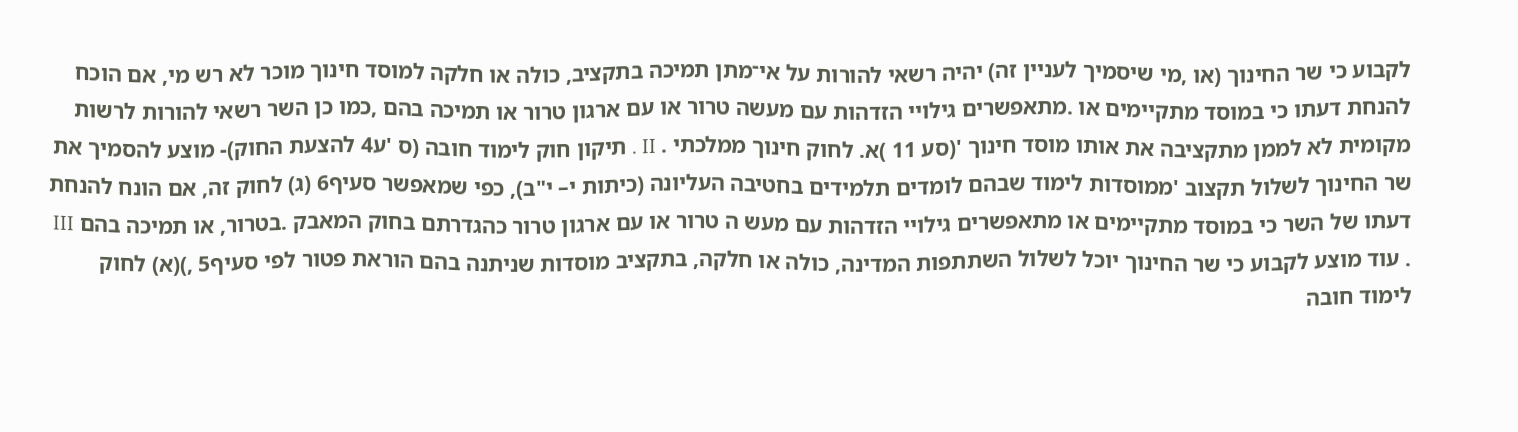לקבוע כי שר החינוך (או ,מי שיסמיך לעניין זה) יהיה רשאי להורות על אי־מתן תמיכה בתקציב, כולה או חלקה למוסד חינוך מוכר לא רש מי, אם הוכח להנחת דעתו כי במוסד מתקיימים או .מתאפשרים גילויי הזדהות עם מעשה טרור או עם ארגון טרור או תמיכה בהם ,כמו כן השר רשאי להורות לרשות מקומית לא לממן מתקציבה את אותו מוסד חינוך '(סע 11 )א. לחוק חינוך ממלכתי . II . תיקון חוק לימוד חובה (ס 'ע4 להצעת החוק)- מוצע להסמיך את שר החינוך לשלול תקצוב 'ממוסדות לימוד שבהם לומדים תלמידים בחטיבה העליונה (כיתות י– י"ב), כפי שמאפשר סעיף6 (ג) לחוק זה, אם הונח להנחת דעתו של השר כי במוסד מתקיימים או מתאפשרים גילויי הזדהות עם מעש ה טרור או עם ארגון טרור כהגדרתם בחוק המאבק .בטרור, או תמיכה בהם III . עוד מוצע לקבוע כי שר החינוך יוכל לשלול השתתפות המדינה, כולה או חלקה, בתקציב מוסדות שניתנה בהם הוראת פטור לפי סעיף5 ,)(א) לחוק לימוד חובה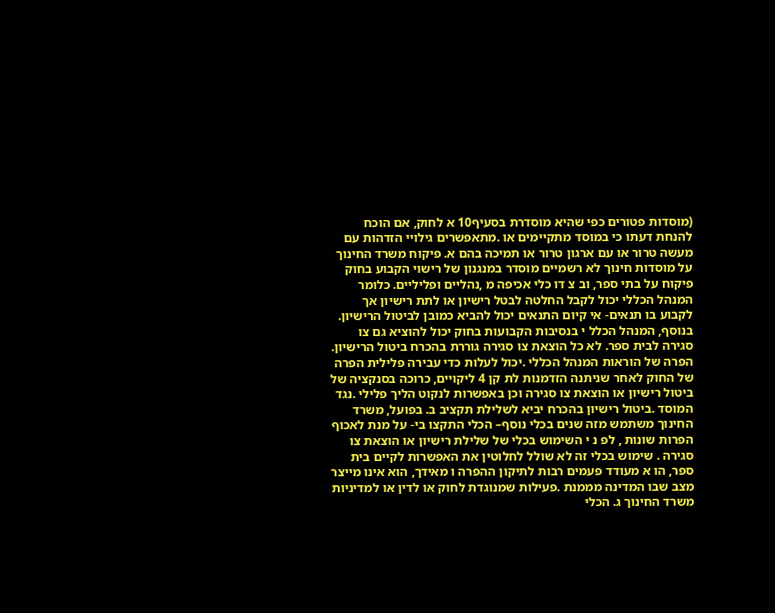(מוסדות פטורים כפי שהיא מוסדרת בסעיף10 א לחוק, אם הוכח להנחת דעתו כי במוסד מתקיימים או .מתאפשרים גילויי הזדהות עם מעשה טרור או עם ארגון טרור או תמיכה בהם א. פיקוח משרד החינוך על מוסדות חינוך לא רשמיים מוסדר במנגנון של רישוי הקבוע בחוק פיקוח על בתי ספר, וב צ דו כלי אכיפה מ ,נהליים ופליליים. כלומר המנהל הכללי יכול לקבל החלטה לבטל רישיון או לתת רישיון אך לקבוע בו תנאים- אי קיום התנאים יכול להביא כמובן לביטול הרישיון. בנוסף, המנהל הכלל י בנסיבות הקבועות בחוק יכול להוציא גם צו סגירה לבית ספר. לא כל הוצאת צו סגירה גוררת בהכרח ביטול הרישיון. הפרה של הוראות המנהל הכללי .יכול לעלות כדי עבירה פלילית הפרה של החוק לאחר שניתנה הזדמנות לת קן 4 ליקויים, כרוכה בסנקציה של ביטול רישיון או הוצאת צו סגירה וכן באפשרות לנקוט הליך פלילי .נגד המוסד .ביטול רישיון בהכרח יביא לשלילת תקציב ב. בפועל, משרד החינוך משתמש מזה שנים בכלי נוסף– הכלי התקצו בי- על מנת לאכוף הפרות שונות , לפ נ י השימוש בכלי של שלילת רישיון או הוצאת צו סגירה . שימוש בכלי זה לא שולל לחלוטין את האפשרות לקיים בית ספר, הו א מעודד פעמים רבות לתיקון ההפרה ו מאידך, הוא אינו מייצר מצב שבו המדינה מממנת .פעילות שמנוגדת לחוק או לדין או למדיניות משרד החינוך ג. הכלי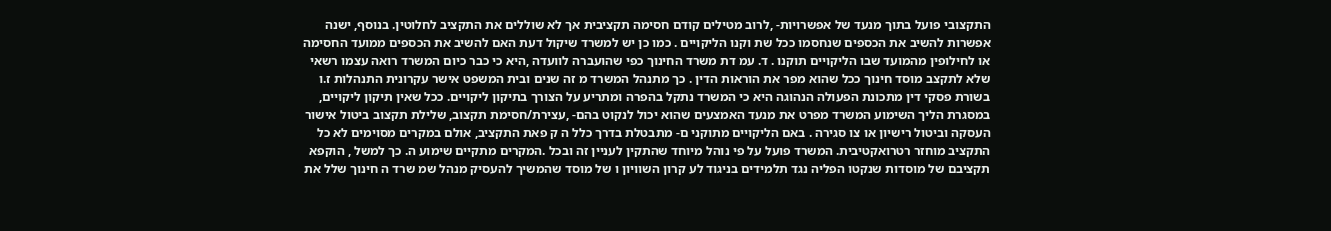התקצובי פועל בתוך מנעד של אפשרויות- ,לרוב מטילים קודם חסימה תקציבית אך לא שוללים את התקציב לחלוטין. בנוסף, ישנה אפשרות להשיב את הכספים שנחסמו ככל שת וקנו הליקויים . כמו כן יש למשרד שיקול דעת האם להשיב את הכספים ממועד החסימה או לחילופין מהמועד שבו הליקויים תוקנו . ד. עמ דת משרד החינוך כפי שהועברה לוועדה ,היא כי כבר כיום המשרד רואה עצמו רשאי שלא לתקצב מוסד חינוך ככל שהוא מפר את הוראות הדין . כך מתנהל המשרד מ זה שנים ובית המשפט אישר עקרונית התנהלות ז.ו בשורת פסקי דין מתכונת הפעולה הנהוגה היא כי המשרד נתקל בהפרה ומתריע על הצורך בתיקון ליקויים. ככל שאין תיקון ליקויים, במסגרת הליך השימוע המשרד מפרט את מנעד האמצעים שהוא יכול לנקוט בהם- ,עצירת/חסימת תקצוב, שלילת תקצוב ביטול אישור העסקה וביטול רישיון או צו סגירה . באם הליקויים מתוקני ם- מתבטלת בדרך כלל ה ק פאת התקציב, אולם במקרים מסוימים לא כל התקציב מוחזר רטרואקטיבית. המשרד פועל על פי נוהל מיוחד שהתקין לעניין זה ובכל .המקרים מתקיים שימוע ה. כך למשל , הוקפא תקציבם של מוסדות שנקטו הפליה נגד תלמידים בניגוד לע קרון השוויון ו של מוסד שהמשיך להעסיק מנהל שמ שרד ה חינוך שלל את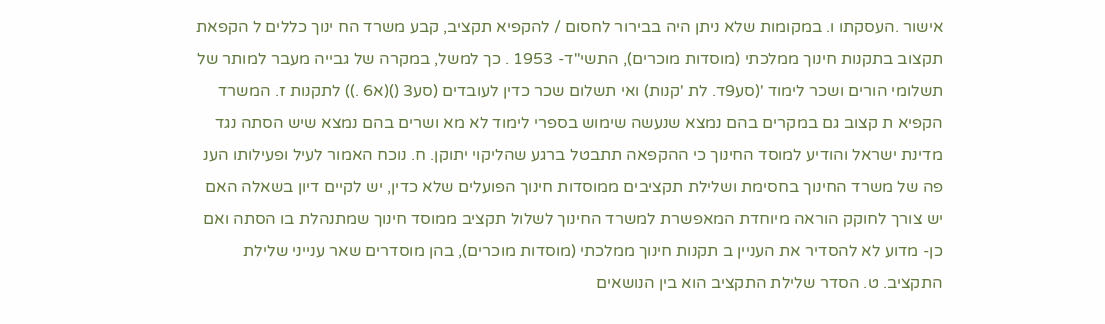אישור .העסקתו ו. במקומות שלא ניתן היה בבירור לחסום / להקפיא תקציב, קבע משרד הח ינוך כללים ל הקפאת תקצוב בתקנות חינוך ממלכתי (מוסדות מוכרים), התשי"ד- 1953 . כך למשל, במקרה של גבייה מעבר למותר של תשלומי הורים ושכר לימוד '(סע9ד. לת 'קנות) ואי תשלום שכר כדין לעובדים (סע3 ()(א6 .)) לתקנות ז. המשרד הקפיא ת קצוב גם במקרים בהם נמצא שנעשה שימוש בספרי לימוד לא מא ושרים בהם נמצא שיש הסתה נגד מדינת ישראל והודיע למוסד החינוך כי ההקפאה תתבטל ברגע שהליקוי יתוקן. ח. נוכח האמור לעיל ופעילותו הענ פה של משרד החינוך בחסימת ושלילת תקציבים ממוסדות חינוך הפועלים שלא כדין, יש לקיים דיון בשאלה האם יש צורך לחוקק הוראה מיוחדת המאפשרת למשרד החינוך לשלול תקציב ממוסד חינוך שמתנהלת בו הסתה ואם כן- מדוע לא להסדיר את העניין ב תקנות חינוך ממלכתי (מוסדות מוכרים), בהן מוסדרים שאר ענייני שלילת התקציב. ט. הסדר שלילת התקציב הוא בין הנושאים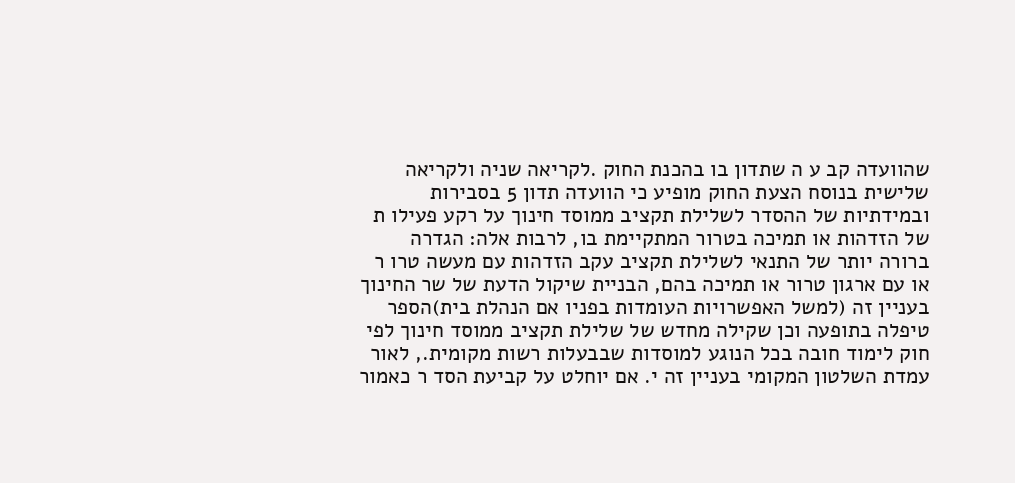שהוועדה קב ע ה שתדון בו בהכנת החוק .לקריאה שניה ולקריאה שלישית בנוסח הצעת החוק מופיע כי הוועדה תדון 5 בסבירות ובמידתיות של ההסדר לשלילת תקציב ממוסד חינוך על רקע פעילו ת של הזדהות או תמיכה בטרור המתקיימת בו, לרבות אלה: הגדרה ברורה יותר של התנאי לשלילת תקציב עקב הזדהות עם מעשה טרו ר או עם ארגון טרור או תמיכה בהם, הבניית שיקול הדעת של שר החינוך בעניין זה (למשל האפשרויות העומדות בפניו אם הנהלת בית)הספר טיפלה בתופעה וכן שקילה מחדש של שלילת תקציב ממוסד חינוך לפי חוק לימוד חובה בכל הנוגע למוסדות שבבעלות רשות מקומית., לאור עמדת השלטון המקומי בעניין זה י. אם יוחלט על קביעת הסד ר כאמור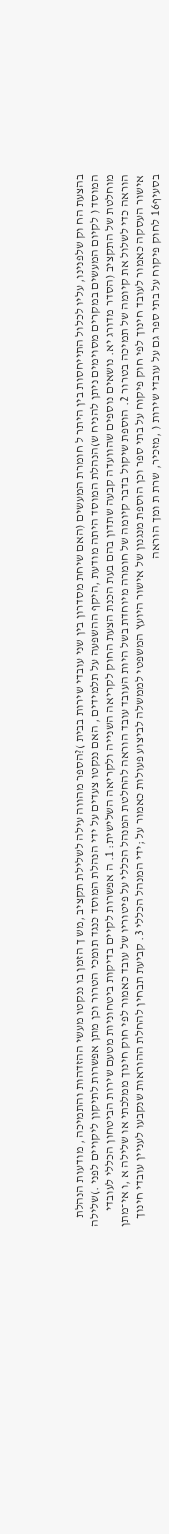בהצעת הח וק שלפנינו, עליו לכלול התייחסות בין היתר ל חומרת המעשים (האם שיחת מסדרון בין שני עובדי שירות בבית )?הספר מהווה עילה לשלילת תקציב ,מש ך הזמן בו ננקטו מעשי ההזדהות והתמיכה , מודעות הנהלת המוסד ( לקיום המעשים במקרים מסוימים ניתן להניח ש)הנהלת המוסד היתה מודעת ,היקף ההשפעה על תלמידים , האם ננקטו צעדים על ידי הנהלת המוסד כנגד תומכי הטרור וכן מתן אפשרות לתיקון ליקויים לפני .)שלילה מוחלטת של התקציב (הסדר מדורג יא. נושאים נוספים שהוועדה קבעה שתדון בהם בעת הכנת הצעת החוק לקריאה השנייה ולקריאה השלישית: 1. ה אפשרות לקיים בדיקות ביטחוניות מטעם שירות הביטחון הכללי לעובדי הוראה כדי לשלול את קיומה של תמיכה בטרור 2. הוספת שיקול בדבר קיומה של חומרה מיוחדת בשל היות העובד עובד הוראה להחלטת המנהל הכללי על פיטוריו של עובד כאמור לפי חוק חינוך ממלכתי או שלילה א ,ו אי־מתן אישור העסקה כאמור לעובד חינוך לפי חוק פיקוח על בתי ספר וכן הוספת מנגנון של אישור היועץ המשפטי לממשלה לביצוע פעולות כאמור על ;ידי המנהל הכללי 3. קביעת תבחין להחלת ההוראות שנקבעו לעניין עובדי חינוך בסעיף16 לחוק פיקוח על בתי ספר גם על עובדי שירות ( ,מזכיר, שרת ת ומך הוראה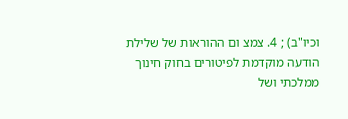וכיו"ב) ; 4. צמצ ום ההוראות של שלילת הודעה מוקדמת לפיטורים בחוק חינוך ממלכתי ושל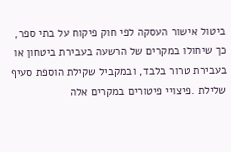ביטול אישור העסקה לפי חוק פיקוח על בתי ספר, כך שיחולו במקרים של הרשעה בעבירת ביטחון או בעבירת טרור בלבד, ובמקביל שקילת הוספת סעיף שלילת .פיצויי פיטורים במקרים אלה